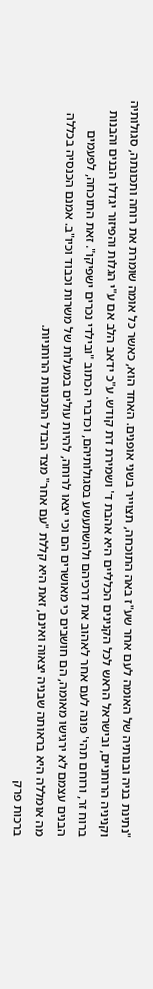"נתינת בניה ובנותיה של האומה לעם אחר שע"ז באה התוכחה, תצוייר בשני אופנים. האחד הוא, כאשר כל אומה שומרת את רוחה ותכונתה, סגולותיה וקניניה הרוחניים, ובישראל הראש לכל הקנינים הכלליים היא אהבת ד' ושמירת דת קודש. ע"כ ידאב הלב אם ע"י הגלות והפיזור יגדלו הבנים והבנות ברוח זר, ורוחם תהי' פונה לעם אחר לאהוב את דרכיהם ולהשתעשע בסגולותיהם, וכדברי הכתוב "ובילדי נכרים ישפיקו". זאת התוכחה, לפעמים הבנים עצמם לא ירגישו מאומה, הם חושבים כי מאושרים הם וכי יצאו לרוחה, להיות עולים במעלות של משרות וכבוד וכיו"ב. אמנם הכנסיה בכללה מה אומללה היא בראותה שבניה יצאוה ואינם, זאת היא קללת "עם אחר" מצד הבדל התכונות הרוחניות.
ברכות פרק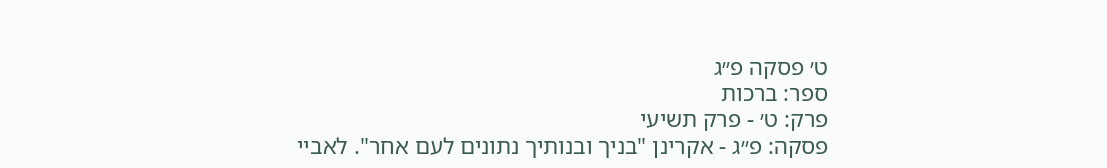ט׳ פסקה פ״ג
ספר: ברכות
פרק: ט׳ - פרק תשיעי
פסקה: פ״ג - אקרינן "בניך ובנותיך נתונים לעם אחר". לאביי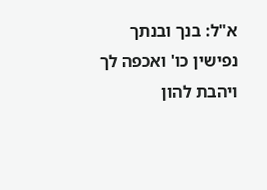א"ל: בנך ובנתך נפישין כו' ואכפה לך ויהבת להון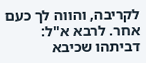לקריבה, והווה לך כעם אחר. לרבא א"ל: דביתהו שכיבא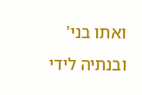ואתו בני' ובנתיה לידי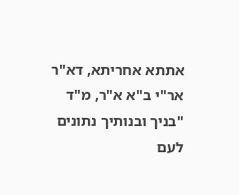אתתא אחריתא, דא"ר אר"י ב"א א"ר, מ"ד "בניך ובנותיך נתונים לעם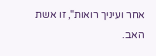אחר ועיניך רואות", זו אשת האב.